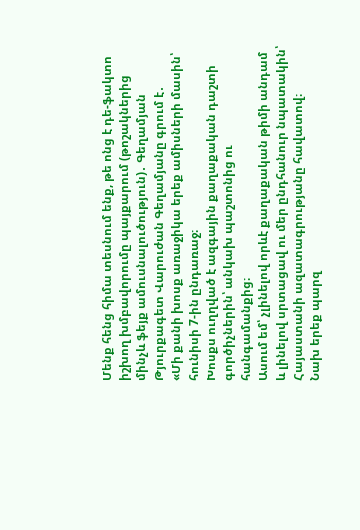Մենք հենց հիմա տեսնում ենք, թե ոնց է դե-ֆակտո իշխող խմբավորումը պայքարում (թոշակներից մինչև ֆեյք ամուսնալուծություն)․ Գեղամյան
Թյուրքագետ Վարուժան Գեղամյանը գրում է․
«Մի քանի խոսք առաջիկա երեք ամիսների մասին՝ հունիսի 7-ին ընդառաջ։
Խոսքս ուղղված է ազգային քաղաքական դաշտի գործիչներին՝ անկախ պաշտոնից ու հանգամանքից։
Ասում եմ՝ չլինելով որևէ քաղաքական թիմի անդամ և լինելով սրտացավ ու մեր ընդհանուր նպատակին՝ Հայաստանի ազատագրությանը հավատով։
Նախ երեք պարզ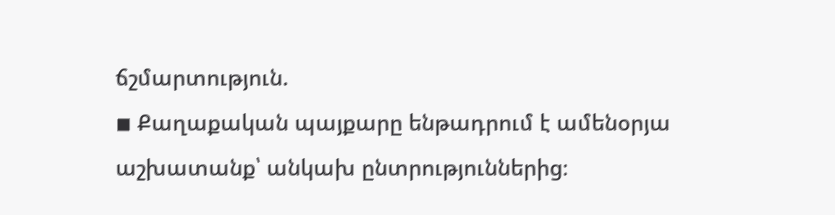ճշմարտություն.
◾ Քաղաքական պայքարը ենթադրում է ամենօրյա աշխատանք՝ անկախ ընտրություններից։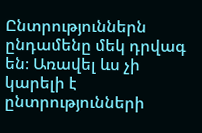Ընտրություններն ընդամենը մեկ դրվագ են։ Առավել ևս չի կարելի է ընտրությունների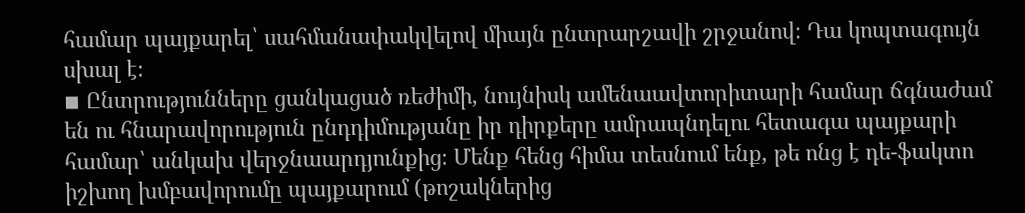համար պայքարել՝ սահմանափակվելով միայն ընտրարշավի շրջանով։ Դա կոպտագույն սխալ է։
◾ Ընտրությունները ցանկացած ռեժիմի, նույնիսկ ամենաավտորիտարի համար ճգնաժամ են ու հնարավորություն ընդդիմությանը իր դիրքերը ամրապնդելու հետագա պայքարի համար՝ անկախ վերջնաարդյունքից։ Մենք հենց հիմա տեսնում ենք, թե ոնց է դե-ֆակտո իշխող խմբավորումը պայքարում (թոշակներից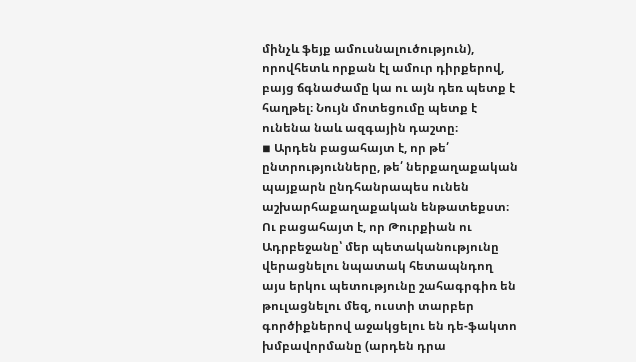մինչև ֆեյք ամուսնալուծություն), որովհետև որքան էլ ամուր դիրքերով, բայց ճգնաժամը կա ու այն դեռ պետք է հաղթել։ Նույն մոտեցումը պետք է ունենա նաև ազգային դաշտը։
◾ Արդեն բացահայտ է, որ թե՛ ընտրությունները, թե՛ ներքաղաքական պայքարն ընդհանրապես ունեն աշխարհաքաղաքական ենթատեքստ։ Ու բացահայտ է, որ Թուրքիան ու Ադրբեջանը՝ մեր պետականությունը վերացնելու նպատակ հետապնդող այս երկու պետությունը շահագրգիռ են թուլացնելու մեզ, ուստի տարբեր գործիքներով աջակցելու են դե-ֆակտո խմբավորմանը (արդեն դրա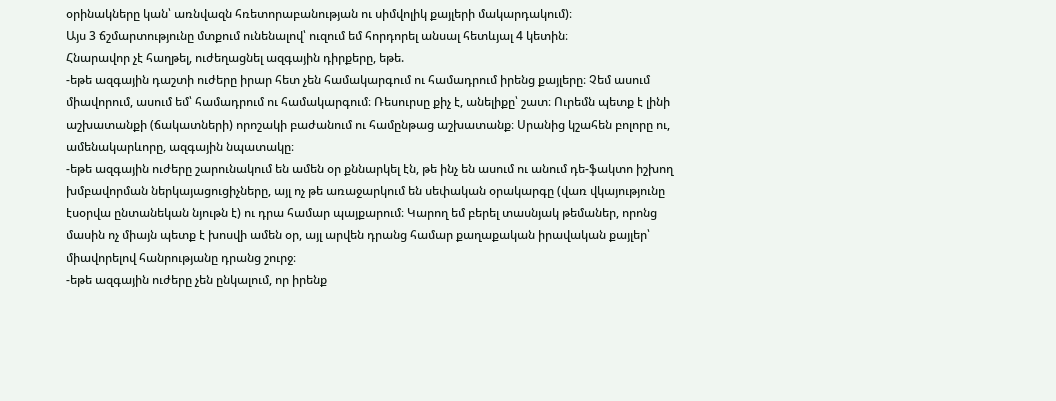օրինակները կան՝ առնվազն հռետորաբանության ու սիմվոլիկ քայլերի մակարդակում)։
Այս 3 ճշմարտությունը մտքում ունենալով՝ ուզում եմ հորդորել անսալ հետևյալ 4 կետին։
Հնարավոր չէ հաղթել, ուժեղացնել ազգային դիրքերը, եթե.
-եթե ազգային դաշտի ուժերը իրար հետ չեն համակարգում ու համադրում իրենց քայլերը։ Չեմ ասում միավորում, ասում եմ՝ համադրում ու համակարգում։ Ռեսուրսը քիչ է, անելիքը՝ շատ։ Ուրեմն պետք է լինի աշխատանքի (ճակատների) որոշակի բաժանում ու համընթաց աշխատանք։ Սրանից կշահեն բոլորը ու, ամենակարևորը, ազգային նպատակը։
-եթե ազգային ուժերը շարունակում են ամեն օր քննարկել էն, թե ինչ են ասում ու անում դե-ֆակտո իշխող խմբավորման ներկայացուցիչները, այլ ոչ թե առաջարկում են սեփական օրակարգը (վառ վկայությունը էսօրվա ընտանեկան նյութն է) ու դրա համար պայքարում։ Կարող եմ բերել տասնյակ թեմաներ, որոնց մասին ոչ միայն պետք է խոսվի ամեն օր, այլ արվեն դրանց համար քաղաքական իրավական քայլեր՝ միավորելով հանրությանը դրանց շուրջ։
-եթե ազգային ուժերը չեն ընկալում, որ իրենք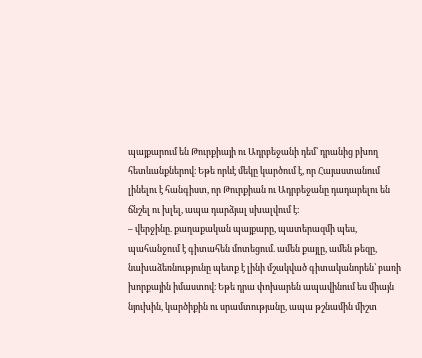պայքարում են Թուրքիայի ու Ադրբեջանի դեմ՝ դրանից բխող հետևանքներով։ Եթե որևէ մեկը կարծում է, որ Հայաստանում լինելու է հանգիստ, որ Թուրքիան ու Ադրբեջանը դադարելու են ճնշել ու խլել, ապա դարձյալ սխալվում է։
– վերջինը. քաղաքական պայքարը, պատերազմի պես, պահանջում է գիտահեն մոտեցում. ամեն քայլը, ամեն թեզը, նախաձեռնությունը պետք է լինի մշակված գիտականորեն՝ բառի խորքային իմաստով։ Եթե դրա փոխարեն ապավինում ես միայն նյուխին, կարծիքին ու սրամտությանը, ապա թշնամին միշտ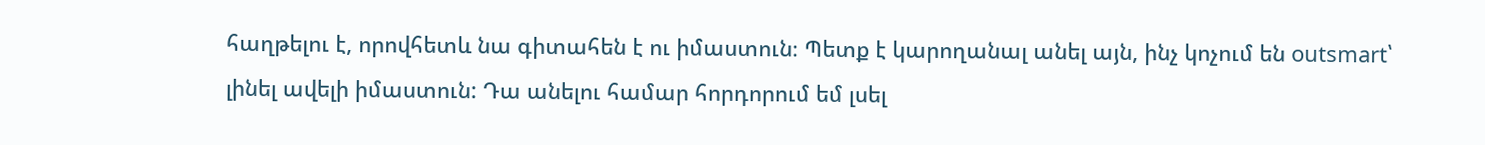հաղթելու է, որովհետև նա գիտահեն է ու իմաստուն։ Պետք է կարողանալ անել այն, ինչ կոչում են outsmart՝ լինել ավելի իմաստուն: Դա անելու համար հորդորում եմ լսել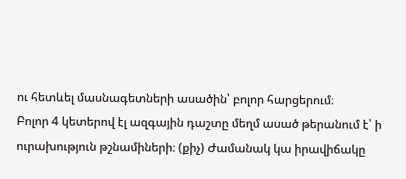ու հետևել մասնագետների ասածին՝ բոլոր հարցերում։
Բոլոր 4 կետերով էլ ազգային դաշտը մեղմ ասած թերանում է՝ ի ուրախություն թշնամիների։ (քիչ) Ժամանակ կա իրավիճակը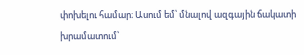փոխելու համար։ Ասում եմ՝ մնալով ազգային ճակատի խրամատում՝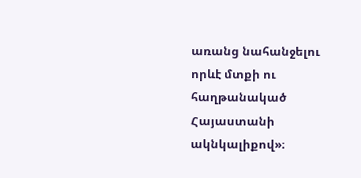առանց նահանջելու որևէ մտքի ու հաղթանակած Հայաստանի ակնկալիքով»։